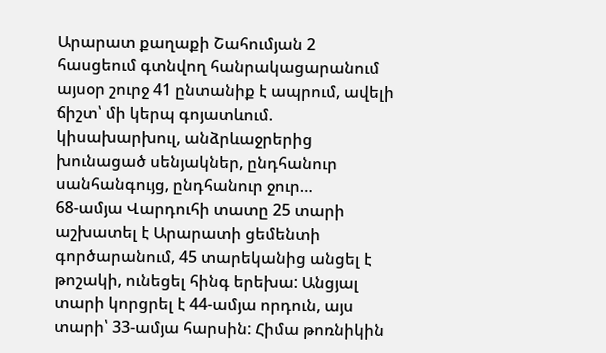Արարատ քաղաքի Շահումյան 2 հասցեում գտնվող հանրակացարանում այսօր շուրջ 41 ընտանիք է ապրում, ավելի ճիշտ՝ մի կերպ գոյատևում. կիսախարխուլ, անձրևաջրերից խունացած սենյակներ, ընդհանուր սանհանգույց, ընդհանուր ջուր…
68-ամյա Վարդուհի տատը 25 տարի աշխատել է Արարատի ցեմենտի գործարանում, 45 տարեկանից անցել է թոշակի, ունեցել հինգ երեխա: Անցյալ տարի կորցրել է 44-ամյա որդուն, այս տարի՝ 33-ամյա հարսին: Հիմա թոռնիկին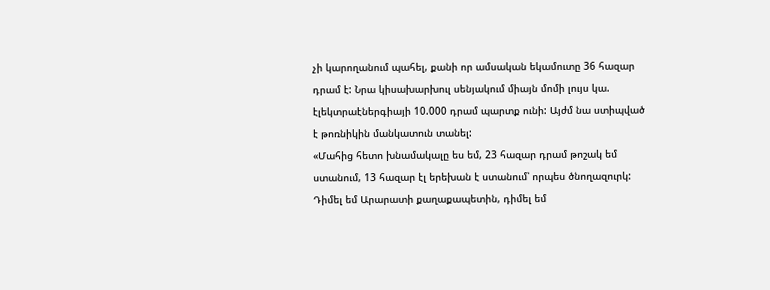չի կարողանում պահել, քանի որ ամսական եկամուտը 36 հազար դրամ է: Նրա կիսախարխուլ սենյակում միայն մոմի լույս կա. էլեկտրաէներգիայի 10.000 դրամ պարտք ունի: Այժմ նա ստիպված է թոռնիկին մանկատուն տանել:
«Մահից հետո խնամակալը ես եմ, 23 հազար դրամ թոշակ եմ ստանում, 13 հազար էլ երեխան է ստանում՝ որպես ծնողազուրկ: Դիմել եմ Արարատի քաղաքապետին, դիմել եմ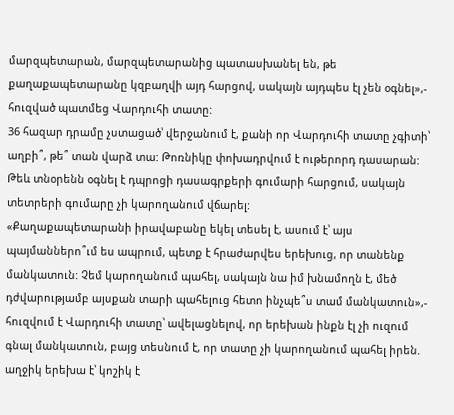մարզպետարան, մարզպետարանից պատասխանել են, թե քաղաքապետարանը կզբաղվի այդ հարցով, սակայն այդպես էլ չեն օգնել»,- հուզված պատմեց Վարդուհի տատը:
36 հազար դրամը չստացած՝ վերջանում է, քանի որ Վարդուհի տատը չգիտի՝ աղբի՞, թե՞ տան վարձ տա: Թոռնիկը փոխադրվում է ութերորդ դասարան: Թեև տնօրենն օգնել է դպրոցի դասագրքերի գումարի հարցում, սակայն տետրերի գումարը չի կարողանում վճարել:
«Քաղաքապետարանի իրավաբանը եկել տեսել է, ասում է՝ այս պայմաններո՞ւմ ես ապրում, պետք է հրաժարվես երեխուց, որ տանենք մանկատուն: Չեմ կարողանում պահել, սակայն նա իմ խնամողն է, մեծ դժվարությամբ այսքան տարի պահելուց հետո ինչպե՞ս տամ մանկատուն»,- հուզվում է Վարդուհի տատը՝ ավելացնելով, որ երեխան ինքն էլ չի ուզում գնալ մանկատուն, բայց տեսնում է, որ տատը չի կարողանում պահել իրեն. աղջիկ երեխա է՝ կոշիկ է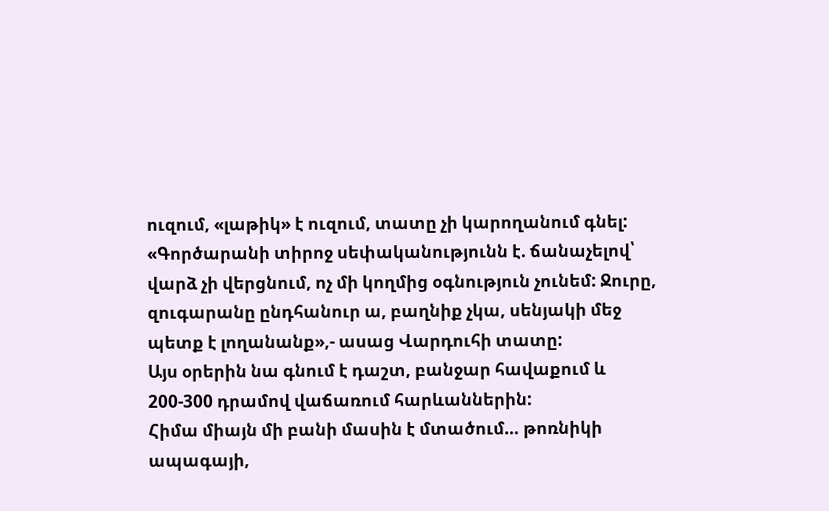ուզում, «լաթիկ» է ուզում, տատը չի կարողանում գնել:
«Գործարանի տիրոջ սեփականությունն է. ճանաչելով՝ վարձ չի վերցնում, ոչ մի կողմից օգնություն չունեմ: Ջուրը, զուգարանը ընդհանուր ա, բաղնիք չկա, սենյակի մեջ պետք է լողանանք»,- ասաց Վարդուհի տատը:
Այս օրերին նա գնում է դաշտ, բանջար հավաքում և 200-300 դրամով վաճառում հարևաններին:
Հիմա միայն մի բանի մասին է մտածում… թոռնիկի ապագայի,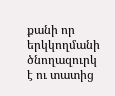քանի որ երկկողմանի ծնողազուրկ է ու տատից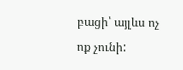բացի՝ այլևս ոչ ոք չունի: